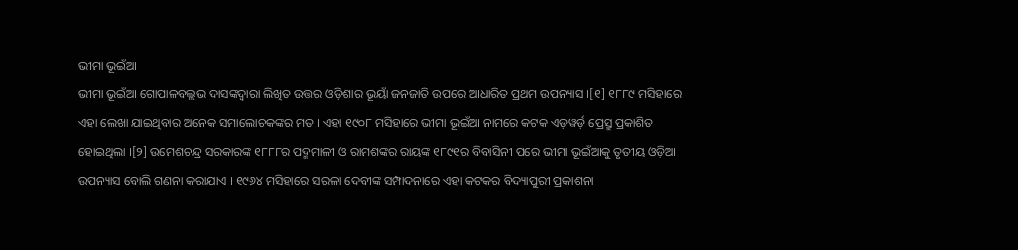ଭୀମା ଭୂଇଁଆ
ଭୀମା ଭୂଇଁଆ ଗୋପାଳବଲ୍ଲଭ ଦାସଙ୍କଦ୍ୱାରା ଲିଖିତ ଉତ୍ତର ଓଡ଼ିଶାର ଭୂୟାଁ ଜନଜାତି ଉପରେ ଆଧାରିତ ପ୍ରଥମ ଉପନ୍ୟାସ ।[୧] ୧୮୮୯ ମସିହାରେ ଏହା ଲେଖା ଯାଇଥିବାର ଅନେକ ସମାଲୋଚକଙ୍କର ମତ । ଏହା ୧୯୦୮ ମସିହାରେ ଭୀମା ଭୂଇଁଆ ନାମରେ କଟକ ଏଡ଼ୱର୍ଡ଼ ପ୍ରେସ୍ରୁ ପ୍ରକାଶିତ ହୋଇଥିଲା ।[୨] ଉମେଶଚନ୍ଦ୍ର ସରକାରଙ୍କ ୧୮୮୮ର ପଦ୍ମମାଳୀ ଓ ରାମଶଙ୍କର ରାୟଙ୍କ ୧୮୯୧ର ବିବାସିନୀ ପରେ ଭୀମା ଭୂଇଁଆକୁ ତୃତୀୟ ଓଡ଼ିଆ ଉପନ୍ୟାସ ବୋଲି ଗଣନା କରାଯାଏ । ୧୯୬୪ ମସିହାରେ ସରଳା ଦେବୀଙ୍କ ସମ୍ପାଦନାରେ ଏହା କଟକର ବିଦ୍ୟାପୁରୀ ପ୍ରକାଶନା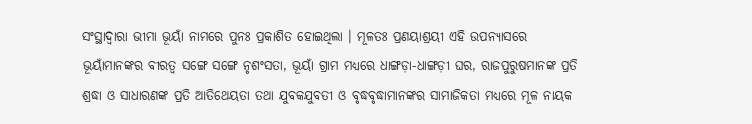ସଂସ୍ଥାଦ୍ୱାରା ଭୀମା ଭୂୟାଁ ନାମରେ ପୁନଃ ପ୍ରକାଶିତ ହୋଇଥିଲା । ମୂଳତଃ ପ୍ରଣୟାଶ୍ରୟୀ ଏହି ଉପନ୍ୟାସରେ ଭୂୟାଁମାନଙ୍କର ବୀରତ୍ୱ ସଙ୍ଗେ ସଙ୍ଗେ ନୃଶଂସତା, ଭୂୟାଁ ଗ୍ରାମ ମଧ୍ୟରେ ଧାଙ୍ଗଡ଼ା-ଧାଙ୍ଗଡ଼ୀ ଘର, ରାଜପୁରୁଷମାନଙ୍କ ପ୍ରତି ଶ୍ରଦ୍ଧା ଓ ସାଧାରଣଙ୍କ ପ୍ରତି ଆତିଥେୟତା ତଥା ଯୁବକଯୁବତୀ ଓ ବୃଦ୍ଧବୃଦ୍ଧାମାନଙ୍କର ସାମାଜିକତା ମଧ୍ୟରେ ମୂଳ ନାୟକ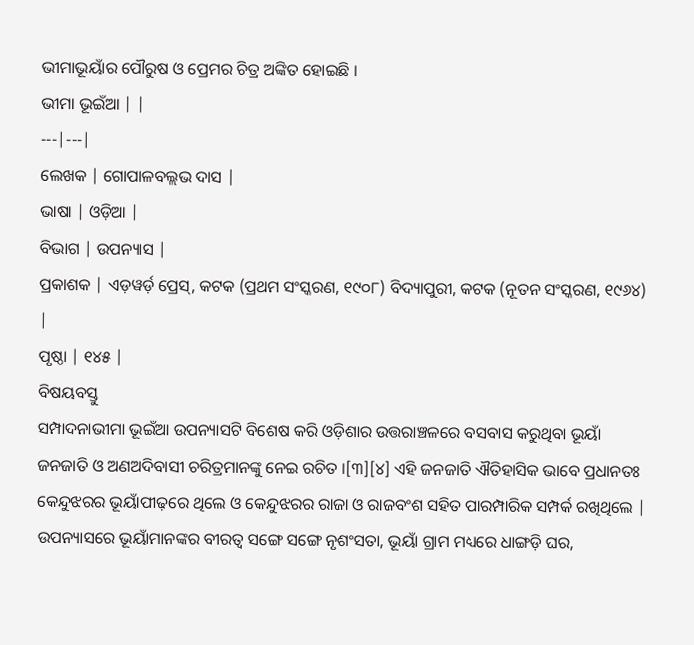ଭୀମାଭୂୟାଁର ପୌରୁଷ ଓ ପ୍ରେମର ଚିତ୍ର ଅଙ୍କିତ ହୋଇଛି ।
ଭୀମା ଭୂଇଁଆ | |
---|---|
ଲେଖକ | ଗୋପାଳବଲ୍ଲଭ ଦାସ |
ଭାଷା | ଓଡ଼ିଆ |
ବିଭାଗ | ଉପନ୍ୟାସ |
ପ୍ରକାଶକ | ଏଡ଼ୱର୍ଡ଼ ପ୍ରେସ୍, କଟକ (ପ୍ରଥମ ସଂସ୍କରଣ, ୧୯୦୮) ବିଦ୍ୟାପୁରୀ, କଟକ (ନୂତନ ସଂସ୍କରଣ, ୧୯୬୪) |
ପୃଷ୍ଠା | ୧୪୫ |
ବିଷୟବସ୍ତୁ
ସମ୍ପାଦନାଭୀମା ଭୂଇଁଆ ଉପନ୍ୟାସଟି ବିଶେଷ କରି ଓଡ଼ିଶାର ଉତ୍ତରାଞ୍ଚଳରେ ବସବାସ କରୁଥିବା ଭୂୟାଁ ଜନଜାତି ଓ ଅଣଅଦିବାସୀ ଚରିତ୍ରମାନଙ୍କୁ ନେଇ ରଚିତ ।[୩][୪] ଏହି ଜନଜାତି ଐତିହାସିକ ଭାବେ ପ୍ରଧାନତଃ କେନ୍ଦୁଝରର ଭୂୟାଁପୀଢ଼ରେ ଥିଲେ ଓ କେନ୍ଦୁଝରର ରାଜା ଓ ରାଜବଂଶ ସହିତ ପାରମ୍ପାରିକ ସମ୍ପର୍କ ରଖିଥିଲେ | ଉପନ୍ୟାସରେ ଭୂୟାଁମାନଙ୍କର ବୀରତ୍ୱ ସଙ୍ଗେ ସଙ୍ଗେ ନୃଶଂସତା, ଭୂୟାଁ ଗ୍ରାମ ମଧ୍ୟରେ ଧାଙ୍ଗଡ଼ି ଘର,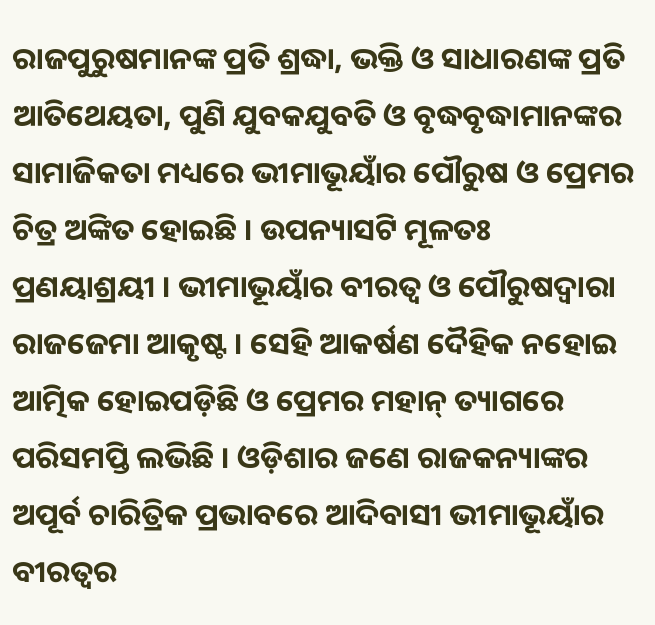ରାଜପୁରୁଷମାନଙ୍କ ପ୍ରତି ଶ୍ରଦ୍ଧା, ଭକ୍ତି ଓ ସାଧାରଣଙ୍କ ପ୍ରତି ଆତିଥେୟତା, ପୁଣି ଯୁବକଯୁବତି ଓ ବୃଦ୍ଧବୃଦ୍ଧାମାନଙ୍କର ସାମାଜିକତା ମଧ୍ୟରେ ଭୀମାଭୂୟାଁର ପୌରୁଷ ଓ ପ୍ରେମର ଚିତ୍ର ଅଙ୍କିତ ହୋଇଛି । ଉପନ୍ୟାସଟି ମୂଳତଃ ପ୍ରଣୟାଶ୍ରୟୀ । ଭୀମାଭୂୟାଁର ବୀରତ୍ୱ ଓ ପୌରୁଷଦ୍ୱାରା ରାଜଜେମା ଆକୃଷ୍ଟ । ସେହି ଆକର୍ଷଣ ଦୈହିକ ନହୋଇ ଆତ୍ମିକ ହୋଇପଡ଼ିଛି ଓ ପ୍ରେମର ମହାନ୍ ତ୍ୟାଗରେ ପରିସମପ୍ତି ଲଭିଛି । ଓଡ଼ିଶାର ଜଣେ ରାଜକନ୍ୟାଙ୍କର ଅପୂର୍ବ ଚାରିତ୍ରିକ ପ୍ରଭାବରେ ଆଦିବାସୀ ଭୀମାଭୂୟାଁର ବୀରତ୍ୱର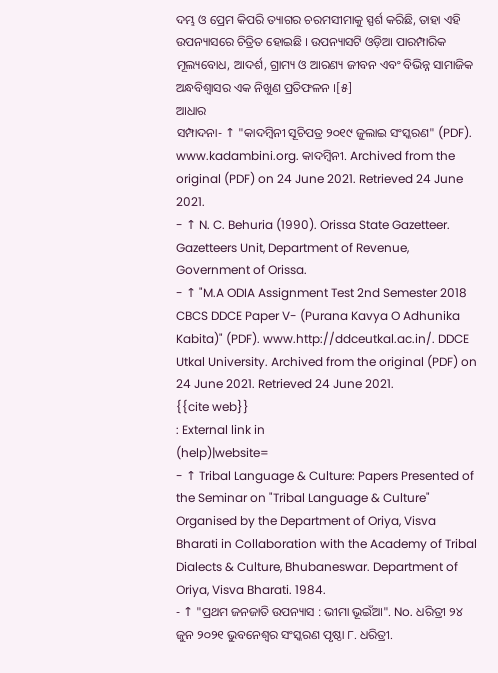ଦମ୍ଭ ଓ ପ୍ରେମ କିପରି ତ୍ୟାଗର ଚରମସୀମାକୁ ସ୍ପର୍ଶ କରିଛି, ତାହା ଏହି ଉପନ୍ୟାସରେ ଚିତ୍ରିତ ହୋଇଛି । ଉପନ୍ୟାସଟି ଓଡ଼ିଆ ପାରମ୍ପାରିକ ମୂଲ୍ୟବୋଧ, ଆଦର୍ଶ, ଗ୍ରାମ୍ୟ ଓ ଆରଣ୍ୟ ଜୀବନ ଏବଂ ବିଭିନ୍ନ ସାମାଜିକ ଅନ୍ଧବିଶ୍ୱାସର ଏକ ନିଖୁଣ ପ୍ରତିଫଳନ ।[୫]
ଆଧାର
ସମ୍ପାଦନା- ↑ "କାଦମ୍ବିନୀ ସୂଚିପତ୍ର ୨୦୧୯ ଜୁଲାଇ ସଂସ୍କରଣ" (PDF). www.kadambini.org. କାଦମ୍ବିନୀ. Archived from the original (PDF) on 24 June 2021. Retrieved 24 June 2021.
- ↑ N. C. Behuria (1990). Orissa State Gazetteer. Gazetteers Unit, Department of Revenue, Government of Orissa.
- ↑ "M.A ODIA Assignment Test 2nd Semester 2018 CBCS DDCE Paper V- (Purana Kavya O Adhunika Kabita)" (PDF). www.http://ddceutkal.ac.in/. DDCE Utkal University. Archived from the original (PDF) on 24 June 2021. Retrieved 24 June 2021.
{{cite web}}
: External link in
(help)|website=
- ↑ Tribal Language & Culture: Papers Presented of the Seminar on "Tribal Language & Culture" Organised by the Department of Oriya, Visva Bharati in Collaboration with the Academy of Tribal Dialects & Culture, Bhubaneswar. Department of Oriya, Visva Bharati. 1984.
- ↑ "ପ୍ରଥମ ଜନଜାତି ଉପନ୍ୟାସ : ଭୀମା ଭୂଇଁଆ". No. ଧରିତ୍ରୀ ୨୪ ଜୁନ ୨୦୨୧ ଭୁବନେଶ୍ୱର ସଂସ୍କରଣ ପୃଷ୍ଠା ୮. ଧରିତ୍ରୀ.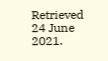Retrieved 24 June 2021.